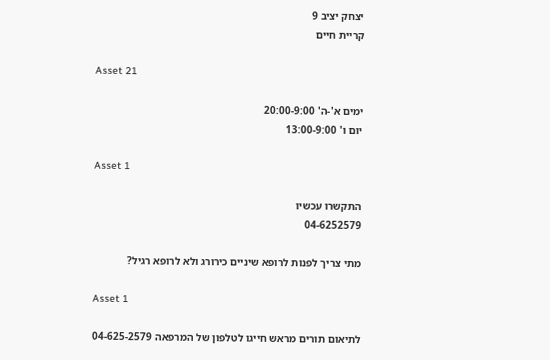יצחק יציב 9
קריית חיים

Asset 21

ימים א'-ה' 20:00-9:00
יום ו' 13:00-9:00

Asset 1

התקשרו עכשיו
04-6252579

מתי צריך לפנות לרופא שיניים כירורג ולא לרופא רגיל?

Asset 1

לתיאום תורים מראש חייגו לטלפון של המרפאה 04-625-2579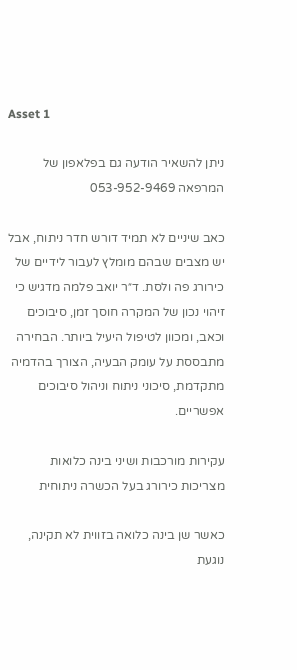Asset 1

ניתן להשאיר הודעה גם בפלאפון של המרפאה 053-952-9469

כאב שיניים לא תמיד דורש חדר ניתוח, אבל יש מצבים שבהם מומלץ לעבור לידיים של כירורג פה ולסת. ד״ר יואב פלמה מדגיש כי זיהוי נכון של המקרה חוסך זמן, סיבוכים וכאב, ומכוון לטיפול היעיל ביותר. הבחירה מתבססת על עומק הבעיה, הצורך בהדמיה מתקדמת, סיכוני ניתוח וניהול סיבוכים אפשריים.

עקירות מורכבות ושיני בינה כלואות מצריכות כירורג בעל הכשרה ניתוחית

כאשר שן בינה כלואה בזווית לא תקינה, נוגעת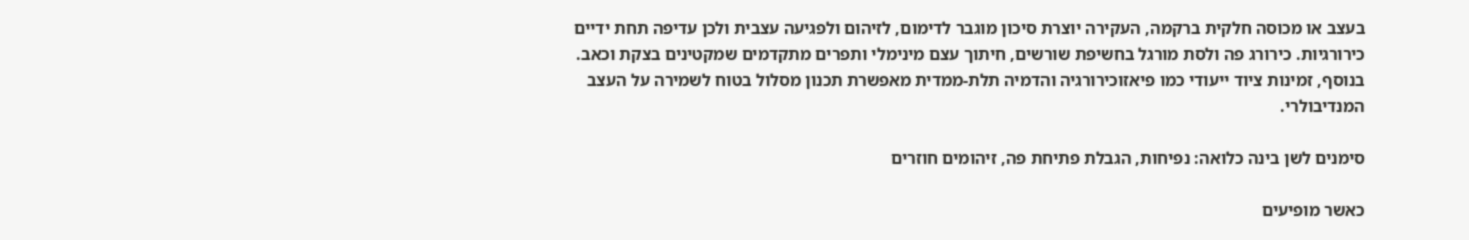בעצב או מכוסה חלקית ברקמה, העקירה יוצרת סיכון מוגבר לדימום, לזיהום ולפגיעה עצבית ולכן עדיפה תחת ידיים כירורגיות. כירורג פה ולסת מורגל בחשיפת שורשים, חיתוך עצם מינימלי ותפרים מתקדמים שמקטינים בצקת וכאב. בנוסף, זמינות ציוד ייעודי כמו פיאזוכירורגיה והדמיה תלת-ממדית מאפשרת תכנון מסלול בטוח לשמירה על העצב המנדיבולרי.

סימנים לשן בינה כלואה: נפיחות, הגבלת פתיחת פה, זיהומים חוזרים

כאשר מופיעים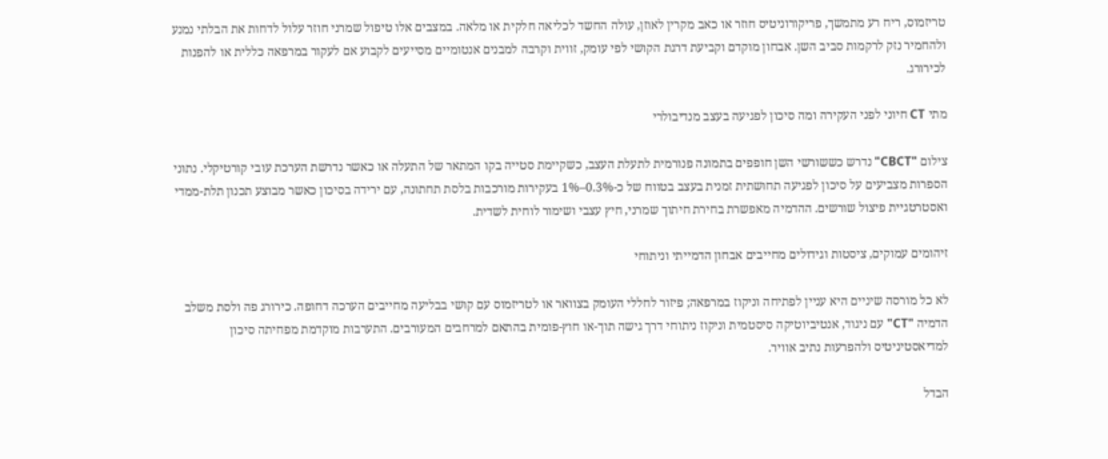טריזמוס, ריח רע מתמשך, פריקורוניטיס חוזר או כאב מקרין לאוזן, עולה החשד לכליאה חלקית או מלאה. במצבים אלו טיפול שמרני חוזר עלול לדחות את הבלתי נמנע ולהחמיר נזק לרקמות סביב השן. אבחון מוקדם וקביעת דרגת הקושי לפי עומק, זווית וקרבה למבנים אנטומיים מסייעים לקבוע אם לעקור במרפאה כללית או להפנות לכירורג.

מתי CT חיוני לפני העקירה ומה סיכון לפגיעה בעצב מנדיבולרי

צילום "CBCT" נדרש כששורשי השן חופפים בתמונה פנורמית לתעלת העצב, כשקיימת סטייה בקו המתאר של התעלה או כאשר נדרשת הערכת עובי קורטיקלי. נתוני הספרות מצביעים על סיכון לפגיעה תחושתית זמנית בעצב בטווח של כ-0.3%–1% בעקירות מורכבות בלסת תחתונה, עם ירידה בסיכון כאשר מבוצע תכנון תלת-ממדי ואסטרטגיית פיצול שורשים. ההדמיה מאפשרת בחירת חיתוך שמרני, חיץ עצבי ושימור לוחית לשדית.

זיהומים עמוקים, ציסטות וגידולים מחייבים אבחון הדמייתי וניתוחי

לא כל מורסה שיניים היא עניין לפתיחה וניקוז במרפאה; פיזור לחללי העומק בצוואר או לטריזמוס עם קושי בבליעה מחייבים הערכה דחופה. כירורג פה ולסת משלב הדמיה "CT" עם ניגוד, אנטיביוטיקה סיסטמית וניקוז ניתוחי דרך גישה תוך-או חוץ-פומית בהתאם למרחבים המעורבים. התערבות מוקדמת מפחיתה סיכון למדיאסטיניטיס ולהפרעות נתיב אוויר.

הבדל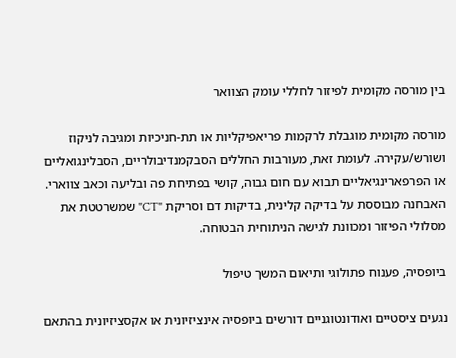בין מורסה מקומית לפיזור לחללי עומק הצוואר

מורסה מקומית מוגבלת לרקמות פריאפיקליות או תת-חניכיות ומגיבה לניקוז ושורש/עקירה. לעומת זאת, מעורבות החללים הסבקמנדיבולריים, הסבלינגואליים או הפרפארינגיאליים תבוא עם חום גבוה, קושי בפתיחת פה ובליעה וכאב צווארי. האבחנה מבוססת על בדיקה קלינית, בדיקות דם וסריקת "CT" שמשרטטת את מסלולי הפיזור ומכוונת לגישה הניתוחית הבטוחה.

ביופסיה, פענוח פתולוגי ותיאום המשך טיפול

נגעים ציסטיים ואודונטוגניים דורשים ביופסיה אינציזיונית או אקסציזיונית בהתאם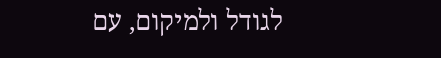לגודל ולמיקום, עם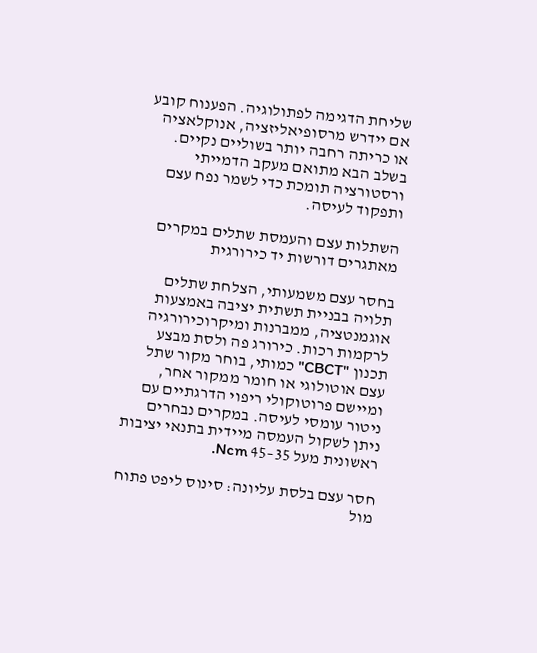שליחת הדגימה לפתולוגיה. הפענוח קובע אם יידרש מרסופיאליזציה, אנוקלאציה או כריתה רחבה יותר בשוליים נקיים. בשלב הבא מתואם מעקב הדמייתי ורסטורציה תומכת כדי לשמר נפח עצם ותפקוד לעיסה.

השתלות עצם והעמסת שתלים במקרים מאתגרים דורשות יד כירורגית

בחסר עצם משמעותי, הצלחת שתלים תלויה בבניית תשתית יציבה באמצעות אוגמנטציה, ממברנות ומיקרוכירורגיה לרקמות רכות. כירורג פה ולסת מבצע תכנון "CBCT" כמותי, בוחר מקור שתל עצם אוטולוגי או חומר ממקור אחר, ומיישם פרוטוקולי ריפוי הדרגתיים עם ניטור עומסי לעיסה. במקרים נבחרים ניתן לשקול העמסה מיידית בתנאי יציבות ראשונית מעל 35–45 Ncm.

חסר עצם בלסת עליונה: סינוס ליפט פתוח מול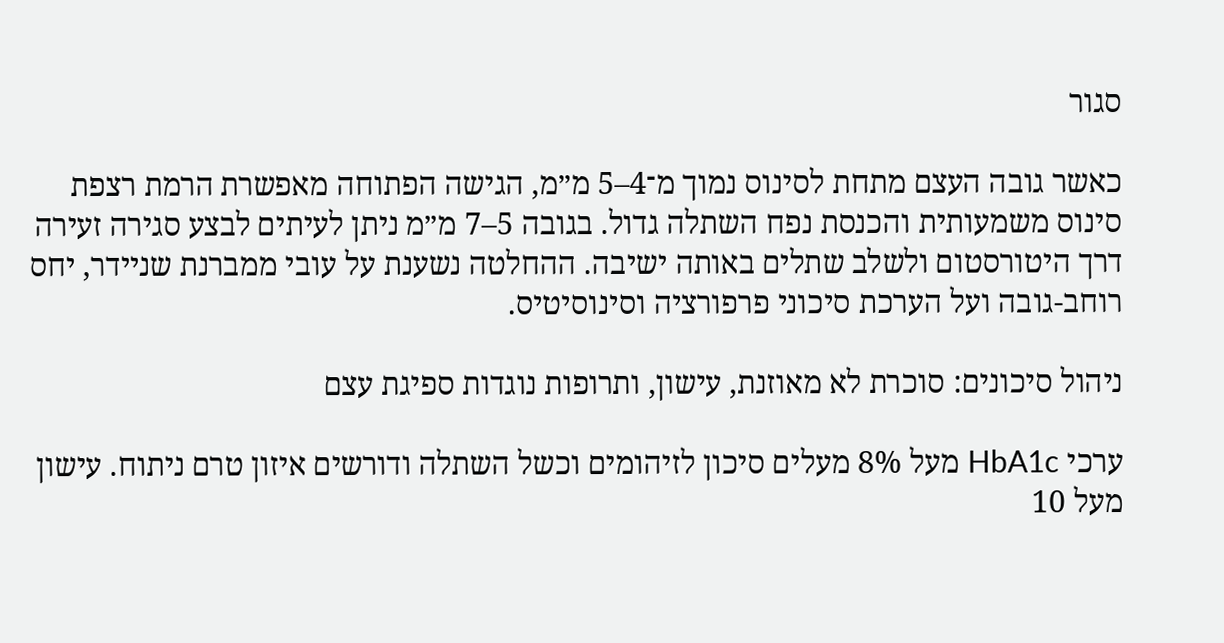סגור

כאשר גובה העצם מתחת לסינוס נמוך מ־4–5 מ״מ, הגישה הפתוחה מאפשרת הרמת רצפת סינוס משמעותית והכנסת נפח השתלה גדול. בגובה 5–7 מ״מ ניתן לעיתים לבצע סגירה זעירה דרך היטורסטום ולשלב שתלים באותה ישיבה. ההחלטה נשענת על עובי ממברנת שניידר, יחס רוחב-גובה ועל הערכת סיכוני פרפורציה וסינוסיטיס.

ניהול סיכונים: סוכרת לא מאוזנת, עישון, ותרופות נוגדות ספיגת עצם

ערכי HbA1c מעל 8% מעלים סיכון לזיהומים וכשל השתלה ודורשים איזון טרם ניתוח. עישון מעל 10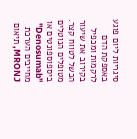סיגריות ליום פוגע באספקת הדם לרקמות ומכפיל בקירוב את שיעור הכשל לטווח קצר. מטופלים הנוטלים ביספוספונטים או "Denosumab" מחייבים הערכת MRONJ, תיאום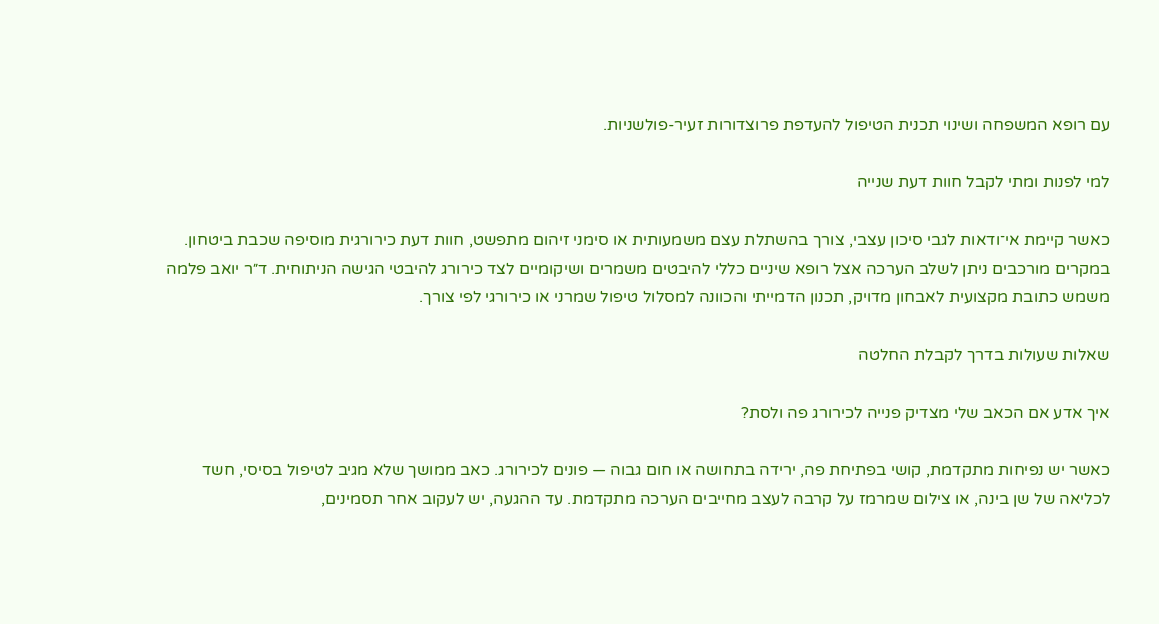עם רופא המשפחה ושינוי תכנית הטיפול להעדפת פרוצדורות זעיר-פולשניות.

למי לפנות ומתי לקבל חוות דעת שנייה

כאשר קיימת אי־ודאות לגבי סיכון עצבי, צורך בהשתלת עצם משמעותית או סימני זיהום מתפשט, חוות דעת כירורגית מוסיפה שכבת ביטחון. במקרים מורכבים ניתן לשלב הערכה אצל רופא שיניים כללי להיבטים משמרים ושיקומיים לצד כירורג להיבטי הגישה הניתוחית. ד״ר יואב פלמה משמש כתובת מקצועית לאבחון מדויק, תכנון הדמייתי והכוונה למסלול טיפול שמרני או כירורגי לפי צורך.

שאלות שעולות בדרך לקבלת החלטה

איך אדע אם הכאב שלי מצדיק פנייה לכירורג פה ולסת?

כאשר יש נפיחות מתקדמת, קושי בפתיחת פה, ירידה בתחושה או חום גבוה — פונים לכירורג. כאב ממושך שלא מגיב לטיפול בסיסי, חשד לכליאה של שן בינה, או צילום שמרמז על קרבה לעצב מחייבים הערכה מתקדמת. עד ההגעה, יש לעקוב אחר תסמינים,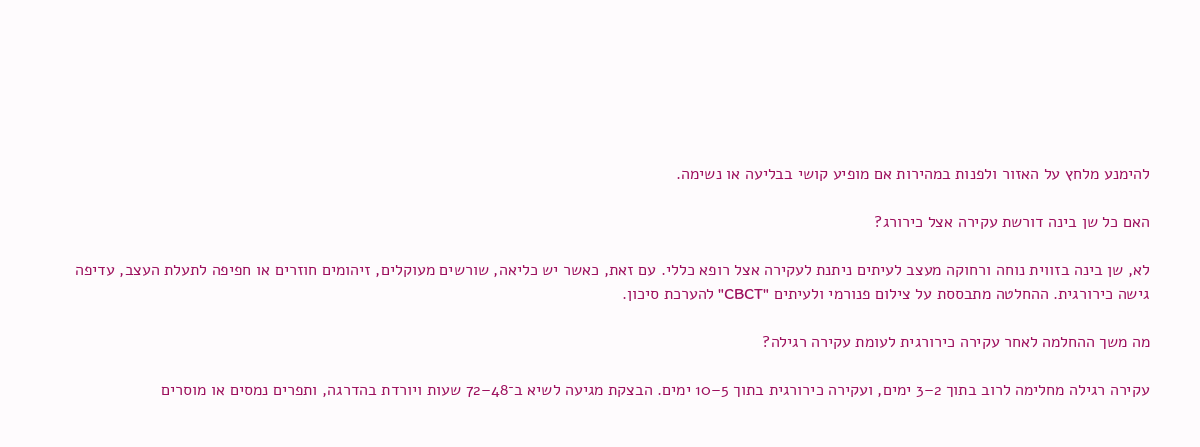להימנע מלחץ על האזור ולפנות במהירות אם מופיע קושי בבליעה או נשימה.

האם כל שן בינה דורשת עקירה אצל כירורג?

לא, שן בינה בזווית נוחה ורחוקה מעצב לעיתים ניתנת לעקירה אצל רופא כללי. עם זאת, כאשר יש כליאה, שורשים מעוקלים, זיהומים חוזרים או חפיפה לתעלת העצב, עדיפה גישה כירורגית. ההחלטה מתבססת על צילום פנורמי ולעיתים "CBCT" להערכת סיכון.

מה משך ההחלמה לאחר עקירה כירורגית לעומת עקירה רגילה?

עקירה רגילה מחלימה לרוב בתוך 2–3 ימים, ועקירה כירורגית בתוך 5–10 ימים. הבצקת מגיעה לשיא ב־48–72 שעות ויורדת בהדרגה, ותפרים נמסים או מוסרים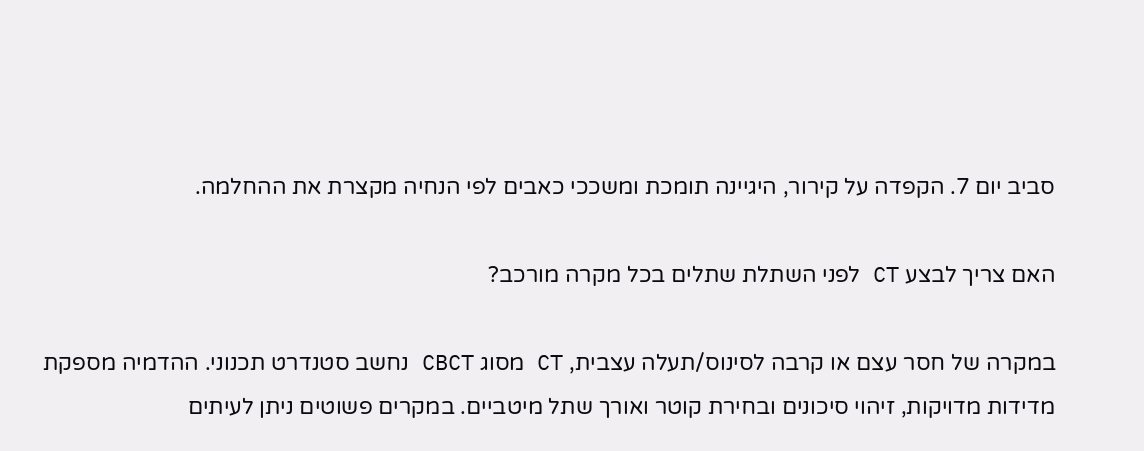סביב יום 7. הקפדה על קירור, היגיינה תומכת ומשככי כאבים לפי הנחיה מקצרת את ההחלמה.

האם צריך לבצע CT לפני השתלת שתלים בכל מקרה מורכב?

במקרה של חסר עצם או קרבה לסינוס/תעלה עצבית, CT מסוג CBCT נחשב סטנדרט תכנוני. ההדמיה מספקת מדידות מדויקות, זיהוי סיכונים ובחירת קוטר ואורך שתל מיטביים. במקרים פשוטים ניתן לעיתים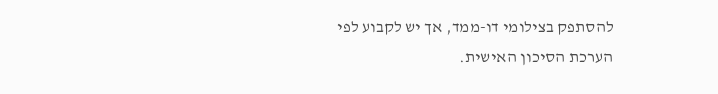להסתפק בצילומי דו-ממד, אך יש לקבוע לפי הערכת הסיכון האישית.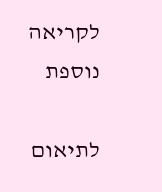לקריאה נוספת

לתיאום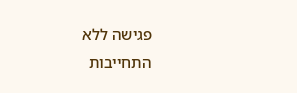פגישה ללא התחייבות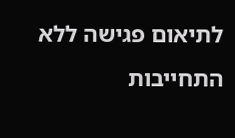לתיאום פגישה ללא התחייבות